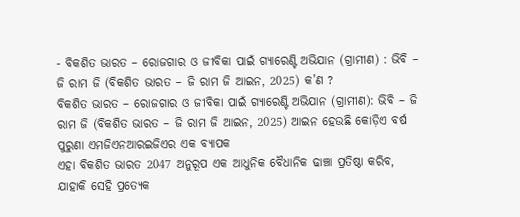- ବିକଶିତ ଭାରତ – ରୋଜଗାର ଓ ଜୀବିକା ପାଇଁ ଗ୍ୟାରେଣ୍ଟି ଅଭିଯାନ (ଗ୍ରାମୀଣ) : ଭିବି – ଜି ରାମ ଜି (ବିକଶିତ ଭାରତ – ଜି ରାମ ଜି ଆଇନ, 2025) କ’ଣ ?
ବିକଶିତ ଭାରତ – ରୋଜଗାର ଓ ଜୀବିକା ପାଇଁ ଗ୍ୟାରେଣ୍ଟି ଅଭିଯାନ (ଗ୍ରାମୀଣ): ଭିବି – ଜି ରାମ ଜି (ବିକଶିତ ଭାରତ – ଜି ରାମ ଜି ଆଇନ, 2025) ଆଇନ ହେଉଛି କୋଡ଼ିଏ ବର୍ଷ ପୁରୁଣା ଏମଜିଏନଆରଇଜିଏର ଏକ ବ୍ୟାପକ
ଏହା ବିକଶିତ ଭାରତ 2047 ଅନୁରୂପ ଏକ ଆଧୁନିକ ବୈଧାନିକ ଢାଞ୍ଚା ପ୍ରତିଷ୍ଠା କରିବ, ଯାହାକି ସେହି ପ୍ରତ୍ୟେକ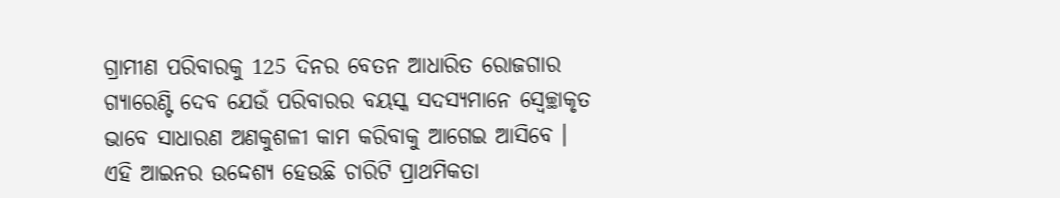ଗ୍ରାମୀଣ ପରିବାରକୁ 125 ଦିନର ବେତନ ଆଧାରିତ ରୋଜଗାର ଗ୍ୟାରେଣ୍ଟି ଦେବ ଯେଉଁ ପରିବାରର ବୟସ୍କ ସଦସ୍ୟମାନେ ସ୍ୱେଚ୍ଛାକୃତ ଭାବେ ସାଧାରଣ ଅଣକୁଶଳୀ କାମ କରିବାକୁ ଆଗେଇ ଆସିବେ ।
ଏହି ଆଇନର ଉଦ୍ଦେଶ୍ୟ ହେଉଛି ଚାରିଟି ପ୍ରାଥମିକତା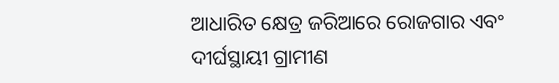ଆଧାରିତ କ୍ଷେତ୍ର ଜରିଆରେ ରୋଜଗାର ଏବଂ ଦୀର୍ଘସ୍ଥାୟୀ ଗ୍ରାମୀଣ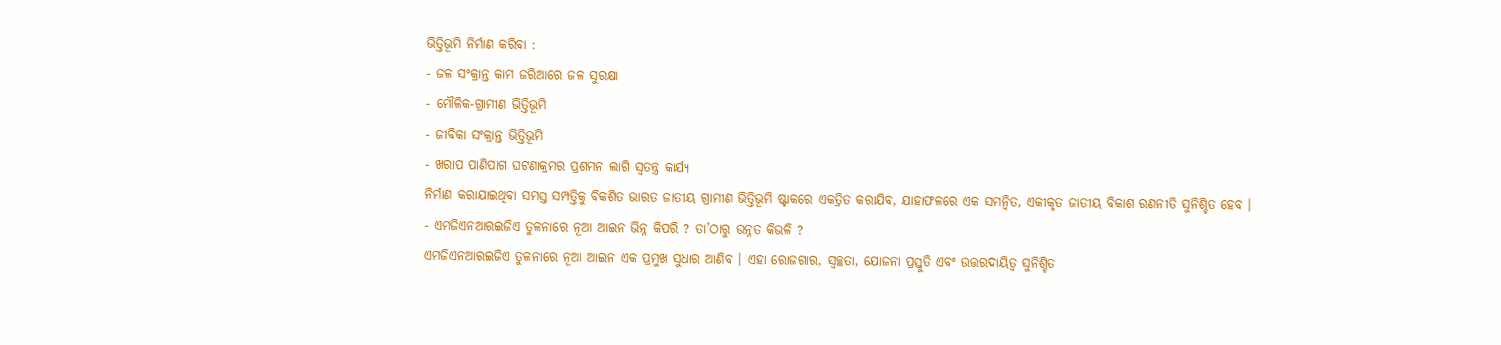ଭିତ୍ତିଭୂମି ନିର୍ମାଣ କରିବା :
- ଜଳ ସଂକ୍ରାନ୍ତ କାମ ଜରିଆରେ ଜଳ ସୁରକ୍ଷା
- ମୌଳିକ-ଗ୍ରାମୀଣ ଭିତ୍ତିଭୂମି
- ଜୀବିକା ସଂକ୍ରାନ୍ତ ଭିତ୍ତିଭୂମି
- ଖରାପ ପାଣିପାଗ ଘଟଣାକ୍ରମର ପ୍ରଶମନ ଲାଗି ସ୍ୱତନ୍ତ୍ର କାର୍ଯ୍ୟ
ନିର୍ମାଣ କରାଯାଇଥିବା ସମସ୍ତ ସମ୍ପତ୍ତିକୁ ବିକଶିତ ଭାରତ ଜାତୀୟ ଗ୍ରାମୀଣ ଭିତ୍ତିଭୂମି ଷ୍ଟାକରେ ଏକତ୍ରିତ କରାଯିବ, ଯାହାଫଳରେ ଏକ ସମନ୍ୱିତ, ଏକୀକୃତ ଜାତୀୟ ବିକାଶ ରଣନୀତି ସୁନିଶ୍ଚିତ ହେବ ।
- ଏମଜିଏନଆରଇଜିଏ ତୁଳନାରେ ନୂଆ ଆଇନ ଭିନ୍ନ କିପରି ? ତା’ଠାରୁ ଉନ୍ନତ କିଭଳି ?
ଏମଜିଏନଆରଇଜିଏ ତୁଳନାରେ ନୂଆ ଆଇନ ଏକ ପ୍ରମୁଖ ସୁଧାର ଆଣିବ । ଏହା ରୋଜଗାର, ସ୍ୱଚ୍ଛତା, ଯୋଜନା ପ୍ରସ୍ତୁତି ଏବଂ ଉତ୍ତରଦାୟିତ୍ୱ ସୁନିଶ୍ଚିତ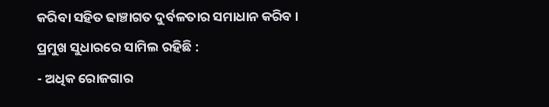କରିବା ସହିତ ଢାଞ୍ଚାଗତ ଦୁର୍ବଳତାର ସମାଧାନ କରିବ ।
ପ୍ରମୁଖ ସୁଧାରରେ ସାମିଲ ରହିଛି :
- ଅଧିକ ରୋଜଗାର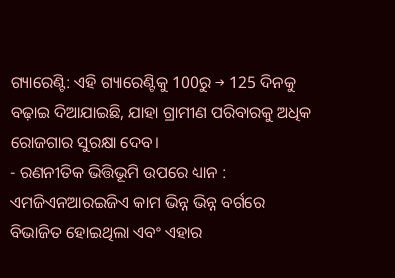ଗ୍ୟାରେଣ୍ଟି: ଏହି ଗ୍ୟାରେଣ୍ଟିକୁ 100ରୁ → 125 ଦିନକୁ ବଢ଼ାଇ ଦିଆଯାଇଛି, ଯାହା ଗ୍ରାମୀଣ ପରିବାରକୁ ଅଧିକ ରୋଜଗାର ସୁରକ୍ଷା ଦେବ।
- ରଣନୀତିକ ଭିତ୍ତିଭୂମି ଉପରେ ଧ୍ୟାନ : ଏମଜିଏନଆରଇଜିଏ କାମ ଭିନ୍ନ ଭିନ୍ନ ବର୍ଗରେ ବିଭାଜିତ ହୋଇଥିଲା ଏବଂ ଏହାର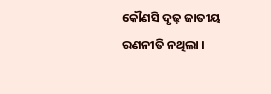କୌଣସି ଦୃଢ଼ ଜାତୀୟ ରଣନୀତି ନଥିଲା ।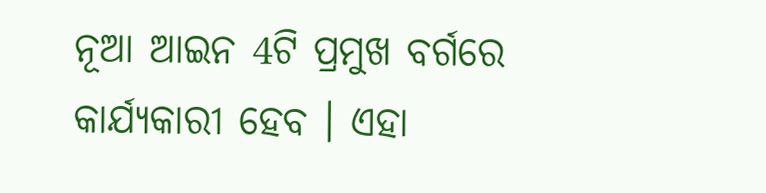ନୂଆ ଆଇନ 4ଟି ପ୍ରମୁଖ ବର୍ଗରେ କାର୍ଯ୍ୟକାରୀ ହେବ । ଏହା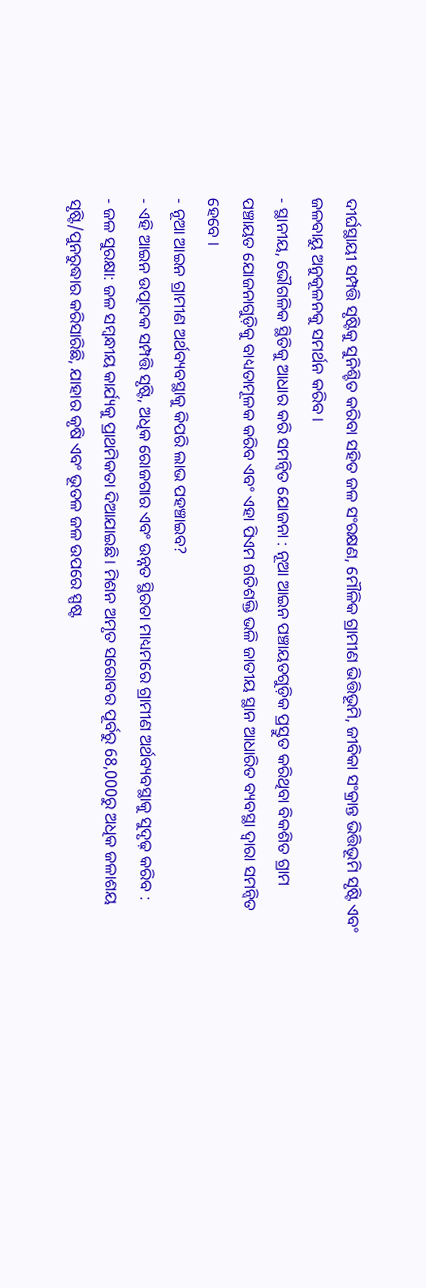ଦୀର୍ଘସ୍ଥାୟୀ ସମ୍ପତ୍ତି ସୃଷ୍ଟିକୁ ସୁନିଶ୍ଚିତ କରିବା ସହିତ ଜଳ ସଂରକ୍ଷଣ, ମୌଳିକ ଗ୍ରାମୀଣ ଭିତ୍ତିଭୂମି, ଜୀବିକା ସଂକ୍ରାନ୍ତ ଭିତ୍ତିଭୂମି ସୃଷ୍ଟି ଏବଂ ଜଳବାୟୁ ଅନୁକୂଳନକୁ ସମର୍ଥନ କରିବ ।
- ସ୍ଥାନୀୟ, ଭୌଗଳିକ ସ୍ଥିତିକୁ ଆଧାର କରି ସମନ୍ୱିତ ଯୋଜନା : ନୂଆ ଆଇନ ପଞ୍ଚାୟତଗୁଡ଼ିକ ପ୍ରସ୍ତୁତ କରିଥିବା ବିକଶିତ ଗ୍ରାମ ପଞ୍ଚାୟତ ଯୋଜନାଗୁଡ଼ିକୁ ବାଧ୍ୟତାମୂଳକ କରିବ ଏବଂ ଏହା ପିଏମ ଗତିଶକ୍ତି ଭଳି ଜାତୀୟ ସ୍ଥାନ ଆଧାରିତ ବ୍ୟବସ୍ଥା ଦ୍ୱାରା ସମନ୍ୱିତ ହେବେ ।
- ନୂଆ ଆଇନ ଗ୍ରାମୀଣ ଅର୍ଥବ୍ୟବସ୍ଥାକୁ କିପରି ଲାଭ ପହଞ୍ଚାଇବ?
- ଏହି ଆଇନ ଉତ୍ପାଦକ ସମ୍ପତ୍ତି ସୃଷ୍ଟି, ଅଧିକ ରୋଜଗାର ଏବଂ ଉନ୍ନତ ସ୍ଥିରତା ମାଧ୍ୟମରେ ଗ୍ରାମୀଣ ଅର୍ଥବ୍ୟବସ୍ଥାକୁ ସୁଦୃଢ଼ କରିବ :
- ଜଳ ସୁରକ୍ଷା: ଜଳ ସମ୍ବନ୍ଧୀୟ କାର୍ଯ୍ୟକୁ ପ୍ରାଥମିକତା ଦିଆଯାଇଛି। ମିଶନ ଅମୃତ ସରୋବର ପୂର୍ବରୁ 68,000ରୁ ଅଧିକ ଜଳାଶୟ ସୃଷ୍ଟି/ପୁନରୁଦ୍ଧାର କରିସାରିଛି, ଯାହାର କୃଷି ଏବଂ ଭୂତଳ ଜଳ ଉପରେ ସ୍ପଷ୍ଟ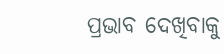ପ୍ରଭାବ ଦେଖିବାକୁ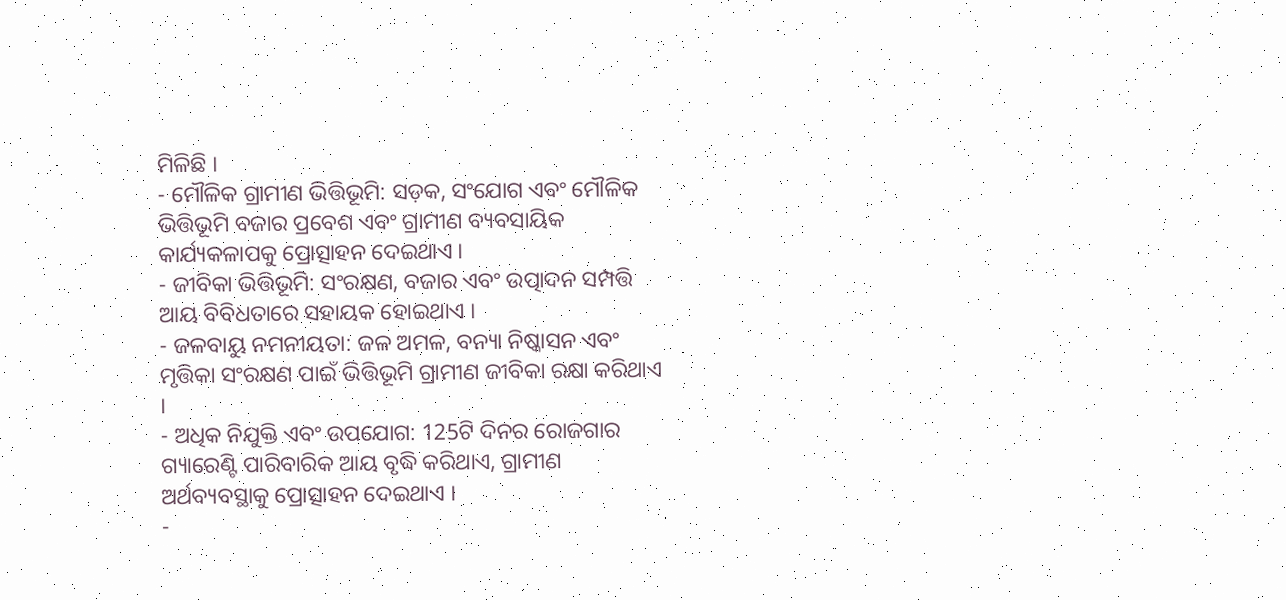ମିଳିଛି ।
- ମୌଳିକ ଗ୍ରାମୀଣ ଭିତ୍ତିଭୂମି: ସଡ଼କ, ସଂଯୋଗ ଏବଂ ମୌଳିକ ଭିତ୍ତିଭୂମି ବଜାର ପ୍ରବେଶ ଏବଂ ଗ୍ରାମୀଣ ବ୍ୟବସାୟିକ କାର୍ଯ୍ୟକଳାପକୁ ପ୍ରୋତ୍ସାହନ ଦେଇଥାଏ ।
- ଜୀବିକା ଭିତ୍ତିଭୂମି: ସଂରକ୍ଷଣ, ବଜାର ଏବଂ ଉତ୍ପାଦନ ସମ୍ପତ୍ତି ଆୟ ବିବିଧତାରେ ସହାୟକ ହୋଇଥାଏ ।
- ଜଳବାୟୁ ନମନୀୟତା: ଜଳ ଅମଳ, ବନ୍ୟା ନିଷ୍କାସନ ଏବଂ ମୃତ୍ତିକା ସଂରକ୍ଷଣ ପାଇଁ ଭିତ୍ତିଭୂମି ଗ୍ରାମୀଣ ଜୀବିକା ରକ୍ଷା କରିଥାଏ ।
- ଅଧିକ ନିଯୁକ୍ତି ଏବଂ ଉପଯୋଗ: 125ଟି ଦିନର ରୋଜଗାର ଗ୍ୟାରେଣ୍ଟି ପାରିବାରିକ ଆୟ ବୃଦ୍ଧି କରିଥାଏ, ଗ୍ରାମୀଣ ଅର୍ଥବ୍ୟବସ୍ଥାକୁ ପ୍ରୋତ୍ସାହନ ଦେଇଥାଏ ।
-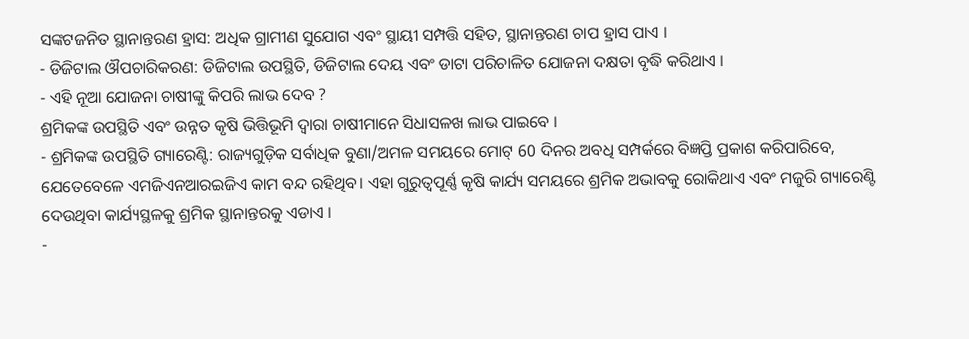ସଙ୍କଟଜନିତ ସ୍ଥାନାନ୍ତରଣ ହ୍ରାସ: ଅଧିକ ଗ୍ରାମୀଣ ସୁଯୋଗ ଏବଂ ସ୍ଥାୟୀ ସମ୍ପତ୍ତି ସହିତ, ସ୍ଥାନାନ୍ତରଣ ଚାପ ହ୍ରାସ ପାଏ ।
- ଡିଜିଟାଲ ଔପଚାରିକରଣ: ଡିଜିଟାଲ ଉପସ୍ଥିତି, ଡିଜିଟାଲ ଦେୟ ଏବଂ ଡାଟା ପରିଚାଳିତ ଯୋଜନା ଦକ୍ଷତା ବୃଦ୍ଧି କରିଥାଏ ।
- ଏହି ନୂଆ ଯୋଜନା ଚାଷୀଙ୍କୁ କିପରି ଲାଭ ଦେବ ?
ଶ୍ରମିକଙ୍କ ଉପସ୍ଥିତି ଏବଂ ଉନ୍ନତ କୃଷି ଭିତ୍ତିଭୂମି ଦ୍ୱାରା ଚାଷୀମାନେ ସିଧାସଳଖ ଲାଭ ପାଇବେ ।
- ଶ୍ରମିକଙ୍କ ଉପସ୍ଥିତି ଗ୍ୟାରେଣ୍ଟି: ରାଜ୍ୟଗୁଡ଼ିକ ସର୍ବାଧିକ ବୁଣା/ଅମଳ ସମୟରେ ମୋଟ୍ 60 ଦିନର ଅବଧି ସମ୍ପର୍କରେ ବିଜ୍ଞପ୍ତି ପ୍ରକାଶ କରିପାରିବେ, ଯେତେବେଳେ ଏମଜିଏନଆରଇଜିଏ କାମ ବନ୍ଦ ରହିଥିବ। ଏହା ଗୁରୁତ୍ୱପୂର୍ଣ୍ଣ କୃଷି କାର୍ଯ୍ୟ ସମୟରେ ଶ୍ରମିକ ଅଭାବକୁ ରୋକିଥାଏ ଏବଂ ମଜୁରି ଗ୍ୟାରେଣ୍ଟି ଦେଉଥିବା କାର୍ଯ୍ୟସ୍ଥଳକୁ ଶ୍ରମିକ ସ୍ଥାନାନ୍ତରକୁ ଏଡାଏ ।
-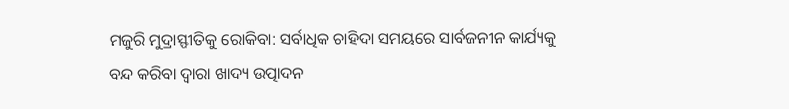ମଜୁରି ମୁଦ୍ରାସ୍ଫୀତିକୁ ରୋକିବା: ସର୍ବାଧିକ ଚାହିଦା ସମୟରେ ସାର୍ବଜନୀନ କାର୍ଯ୍ୟକୁ ବନ୍ଦ କରିବା ଦ୍ଵାରା ଖାଦ୍ୟ ଉତ୍ପାଦନ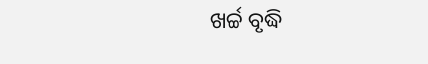ଖର୍ଚ୍ଚ ବୃଦ୍ଧି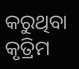କରୁଥିବା କୃତ୍ରିମ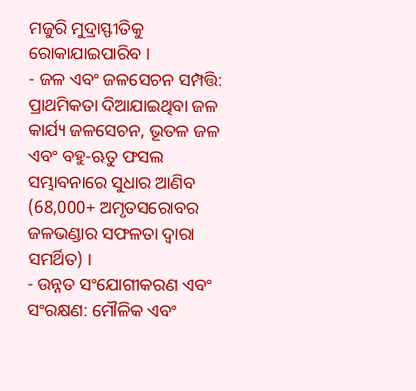ମଜୁରି ମୁଦ୍ରାସ୍ଫୀତିକୁ ରୋକାଯାଇପାରିବ ।
- ଜଳ ଏବଂ ଜଳସେଚନ ସମ୍ପତ୍ତି: ପ୍ରାଥମିକତା ଦିଆଯାଇଥିବା ଜଳ କାର୍ଯ୍ୟ ଜଳସେଚନ, ଭୂତଳ ଜଳ ଏବଂ ବହୁ-ଋତୁ ଫସଲ ସମ୍ଭାବନାରେ ସୁଧାର ଆଣିବ (68,000+ ଅମୃତସରୋବର ଜଳଭଣ୍ଡାର ସଫଳତା ଦ୍ୱାରା ସମର୍ଥିତ) ।
- ଉନ୍ନତ ସଂଯୋଗୀକରଣ ଏବଂ ସଂରକ୍ଷଣ: ମୌଳିକ ଏବଂ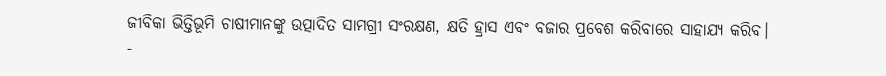ଜୀବିକା ଭିତ୍ତିଭୂମି ଚାଷୀମାନଙ୍କୁ ଉତ୍ପାଦିତ ସାମଗ୍ରୀ ସଂରକ୍ଷଣ, କ୍ଷତି ହ୍ରାସ ଏବଂ ବଜାର ପ୍ରବେଶ କରିବାରେ ସାହାଯ୍ୟ କରିବ।
-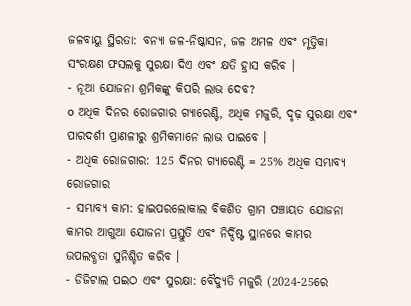ଜଳବାୟୁ ସ୍ଥିରତା: ବନ୍ୟା ଜଳ-ନିଷ୍କାସନ, ଜଳ ଅମଳ ଏବଂ ମୃତ୍ତିକା ସଂରକ୍ଷଣ ଫସଲକୁ ସୁରକ୍ଷା ଦିଏ ଏବଂ କ୍ଷତି ହ୍ରାସ କରିବ ।
- ନୂଆ ଯୋଜନା ଶ୍ରମିକଙ୍କୁ କିପରି ଲାଭ ଦେବ?
o ଅଧିକ ଦିନର ରୋଜଗାର ଗ୍ୟାରେଣ୍ଟି, ଅଧିକ ମଜୁରି, ଦୃଢ଼ ସୁରକ୍ଷା ଏବଂ ପାରଦର୍ଶୀ ପ୍ରାଣଳୀରୁ ଶ୍ରମିକମାନେ ଲାଭ ପାଇବେ ।
- ଅଧିକ ରୋଜଗାର: 125 ଦିନର ଗ୍ୟାରେଣ୍ଟି = 25% ଅଧିକ ସମ୍ଭାବ୍ୟ ରୋଜଗାର
- ସମ୍ଭାବ୍ୟ କାମ: ହାଇପରଲୋକାଲ ବିକଶିତ ଗ୍ରାମ ପଞ୍ଚାୟତ ଯୋଜନା କାମର ଆଗୁଆ ଯୋଜନା ପ୍ରସ୍ତୁତି ଏବଂ ନିର୍ଦ୍ଦିଷ୍ଟ ସ୍ଥାନରେ କାମର ଉପଲବ୍ଧତା ସୁନିଶ୍ଚିତ କରିବ ।
- ଡିଜିଟାଲ ପଇଠ ଏବଂ ସୁରକ୍ଷା: ବୈଦ୍ୟୁତି ମଜୁରି (2024-25ରେ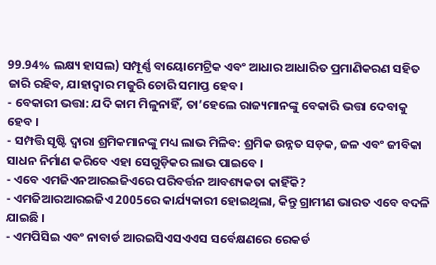99.94% ଲକ୍ଷ୍ୟ ହାସଲ) ସମ୍ପୂର୍ଣ୍ଣ ବାୟୋମେଟ୍ରିକ ଏବଂ ଆଧାର ଆଧାରିତ ପ୍ରମାଣିକରଣ ସହିତ ଜାରି ରହିବ, ଯାହାଦ୍ୱାର ମଜୁରି ଚୋରି ସମାପ୍ତ ହେବ।
- ବେକାରୀ ଭତ୍ତା: ଯଦି କାମ ମିଳୁନାହିଁ, ତା’ହେଲେ ରାଜ୍ୟମାନଙ୍କୁ ବେକାରି ଭତ୍ତା ଦେବାକୁ ହେବ ।
- ସମ୍ପତ୍ତି ସୃଷ୍ଟି ଦ୍ୱାରା ଶ୍ରମିକମାନଙ୍କୁ ମଧ୍ୟ ଲାଭ ମିଳିବ: ଶ୍ରମିକ ଉନ୍ନତ ସଡ଼କ, ଜଳ ଏବଂ ଜୀବିକା ସାଧନ ନିର୍ମାଣ କରିବେ ଏହା ସେଗୁଡ଼ିକର ଲାଭ ପାଇବେ ।
- ଏବେ ଏମଜିଏନଆରଇଜିଏରେ ପରିବର୍ତ୍ତନ ଆବଶ୍ୟକତା କାହିଁକି?
- ଏମଜିଆରଆରଇଜିଏ 2005ରେ କାର୍ଯ୍ୟକାରୀ ହୋଇଥିଲା, କିନ୍ତୁ ଗ୍ରାମୀଣ ଭାରତ ଏବେ ବଦଳି ଯାଇଛି ।
- ଏମପିସିଇ ଏବଂ ନାବାର୍ଡ ଆରଇସିଏସଏଏସ ସର୍ବେକ୍ଷଣରେ ରେକର୍ଡ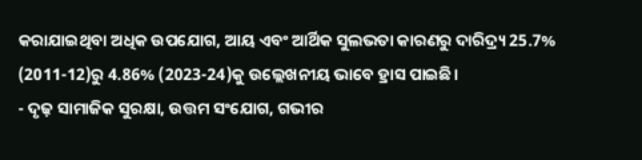କରାଯାଇଥିବା ଅଧିକ ଉପଯୋଗ, ଆୟ ଏବଂ ଆର୍ଥିକ ସୁଲଭତା କାରଣରୁ ଦାରିଦ୍ର୍ୟ 25.7% (2011-12)ରୁ 4.86% (2023-24)କୁ ଉଲ୍ଲେଖନୀୟ ଭାବେ ହ୍ରାସ ପାଇଛି।
- ଦୃଢ଼ ସାମାଜିକ ସୁରକ୍ଷା, ଉତ୍ତମ ସଂଯୋଗ, ଗଭୀର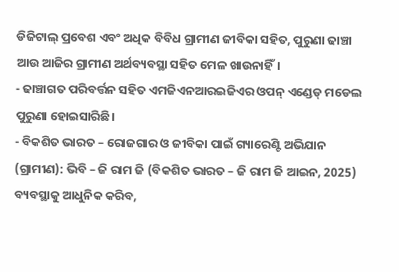ଡିଜିଟାଲ୍ ପ୍ରବେଶ ଏବଂ ଅଧିକ ବିବିଧ ଗ୍ରାମୀଣ ଜୀବିକା ସହିତ, ପୁରୁଣା ଢାଞ୍ଚା ଆଉ ଆଜିର ଗ୍ରାମୀଣ ଅର୍ଥବ୍ୟବସ୍ଥା ସହିତ ମେଳ ଖାଉନାହିଁ।
- ଢାଞ୍ଚାଗତ ପରିବର୍ତ୍ତନ ସହିତ ଏମଜିଏନଆରଇଜିଏର ଓପନ୍ ଏଣ୍ଡେଡ୍ ମଡେଲ ପୁରୁଣା ହୋଇସାରିଛି।
- ବିକଶିତ ଭାରତ – ରୋଜଗାର ଓ ଜୀବିକା ପାଇଁ ଗ୍ୟାରେଣ୍ଟି ଅଭିଯାନ (ଗ୍ରାମୀଣ): ଭିବି – ଜି ରାମ ଜି (ବିକଶିତ ଭାରତ – ଜି ରାମ ଜି ଆଇନ, 2025) ବ୍ୟବସ୍ଥାକୁ ଆଧୁନିକ କରିବ,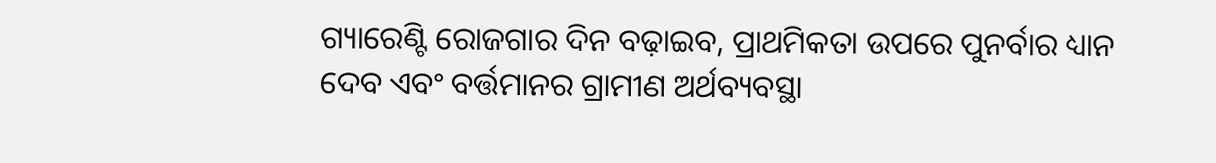ଗ୍ୟାରେଣ୍ଟି ରୋଜଗାର ଦିନ ବଢ଼ାଇବ, ପ୍ରାଥମିକତା ଉପରେ ପୁନର୍ବାର ଧ୍ୟାନ ଦେବ ଏବଂ ବର୍ତ୍ତମାନର ଗ୍ରାମୀଣ ଅର୍ଥବ୍ୟବସ୍ଥା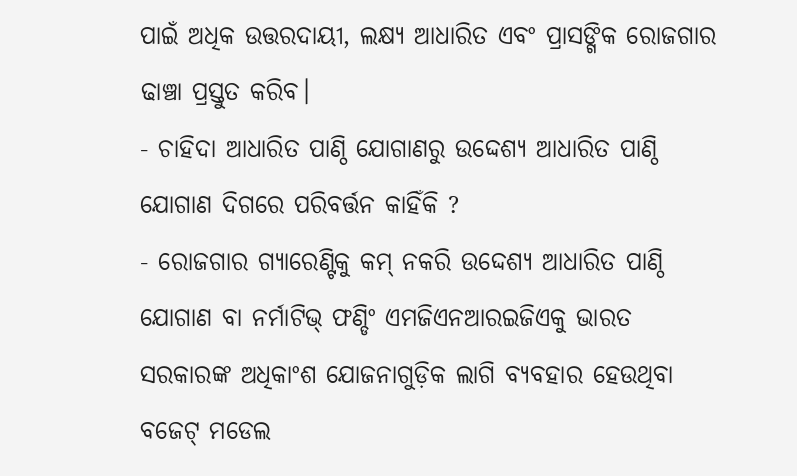ପାଇଁ ଅଧିକ ଉତ୍ତରଦାୟୀ, ଲକ୍ଷ୍ୟ ଆଧାରିତ ଏବଂ ପ୍ରାସଙ୍ଗିକ ରୋଜଗାର ଢାଞ୍ଚା ପ୍ରସ୍ତୁତ କରିବ।
- ଚାହିଦା ଆଧାରିତ ପାଣ୍ଠି ଯୋଗାଣରୁ ଉଦ୍ଦେଶ୍ୟ ଆଧାରିତ ପାଣ୍ଠି ଯୋଗାଣ ଦିଗରେ ପରିବର୍ତ୍ତନ କାହିଁକି ?
- ରୋଜଗାର ଗ୍ୟାରେଣ୍ଟିକୁ କମ୍ ନକରି ଉଦ୍ଦେଶ୍ୟ ଆଧାରିତ ପାଣ୍ଠି ଯୋଗାଣ ବା ନର୍ମାଟିଭ୍ ଫଣ୍ଡିଂ ଏମଜିଏନଆରଇଜିଏକୁ ଭାରତ ସରକାରଙ୍କ ଅଧିକାଂଶ ଯୋଜନାଗୁଡ଼ିକ ଲାଗି ବ୍ୟବହାର ହେଉଥିବା ବଜେଟ୍ ମଡେଲ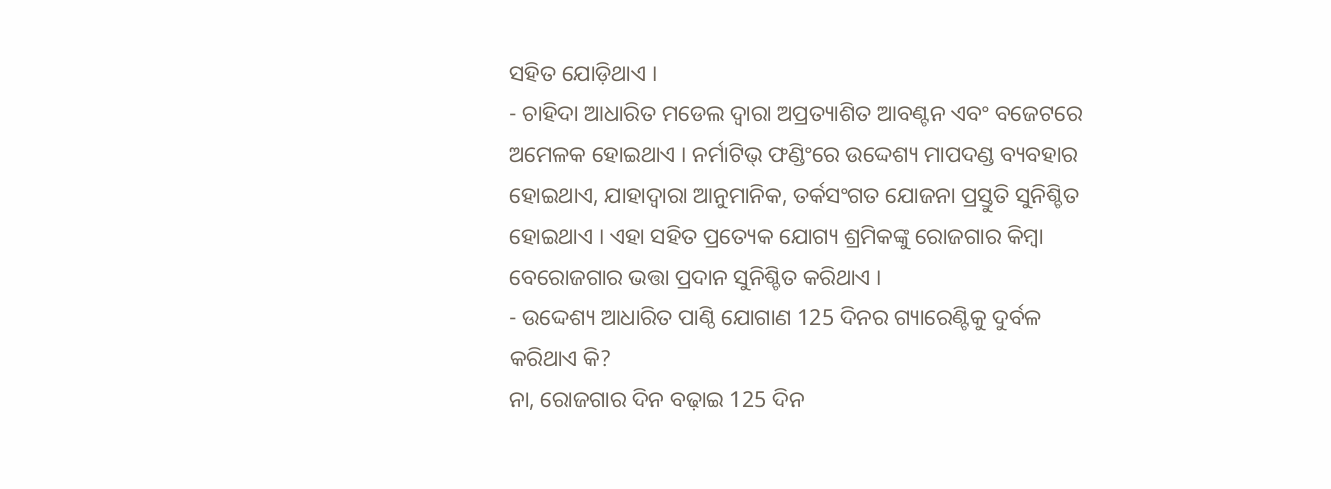ସହିତ ଯୋଡ଼ିଥାଏ ।
- ଚାହିଦା ଆଧାରିତ ମଡେଲ ଦ୍ୱାରା ଅପ୍ରତ୍ୟାଶିତ ଆବଣ୍ଟନ ଏବଂ ବଜେଟରେ ଅମେଳକ ହୋଇଥାଏ । ନର୍ମାଟିଭ୍ ଫଣ୍ଡିଂରେ ଉଦ୍ଦେଶ୍ୟ ମାପଦଣ୍ଡ ବ୍ୟବହାର ହୋଇଥାଏ, ଯାହାଦ୍ୱାରା ଆନୁମାନିକ, ତର୍କସଂଗତ ଯୋଜନା ପ୍ରସ୍ତୁତି ସୁନିଶ୍ଚିତ ହୋଇଥାଏ । ଏହା ସହିତ ପ୍ରତ୍ୟେକ ଯୋଗ୍ୟ ଶ୍ରମିକଙ୍କୁ ରୋଜଗାର କିମ୍ବା ବେରୋଜଗାର ଭତ୍ତା ପ୍ରଦାନ ସୁନିଶ୍ଚିତ କରିଥାଏ ।
- ଉଦ୍ଦେଶ୍ୟ ଆଧାରିତ ପାଣ୍ଠି ଯୋଗାଣ 125 ଦିନର ଗ୍ୟାରେଣ୍ଟିକୁ ଦୁର୍ବଳ କରିଥାଏ କି?
ନା, ରୋଜଗାର ଦିନ ବଢ଼ାଇ 125 ଦିନ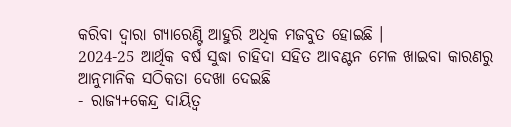କରିବା ଦ୍ୱାରା ଗ୍ୟାରେଣ୍ଟି ଆହୁରି ଅଧିକ ମଜବୁତ ହୋଇଛି ।
2024-25 ଆର୍ଥିକ ବର୍ଷ ସୁଦ୍ଧା ଚାହିଦା ସହିତ ଆବଣ୍ଟନ ମେଳ ଖାଇବା କାରଣରୁ ଆନୁମାନିକ ସଠିକତା ଦେଖା ଦେଇଛି
- ରାଜ୍ୟ+କେନ୍ଦ୍ର ଦାୟିତ୍ୱ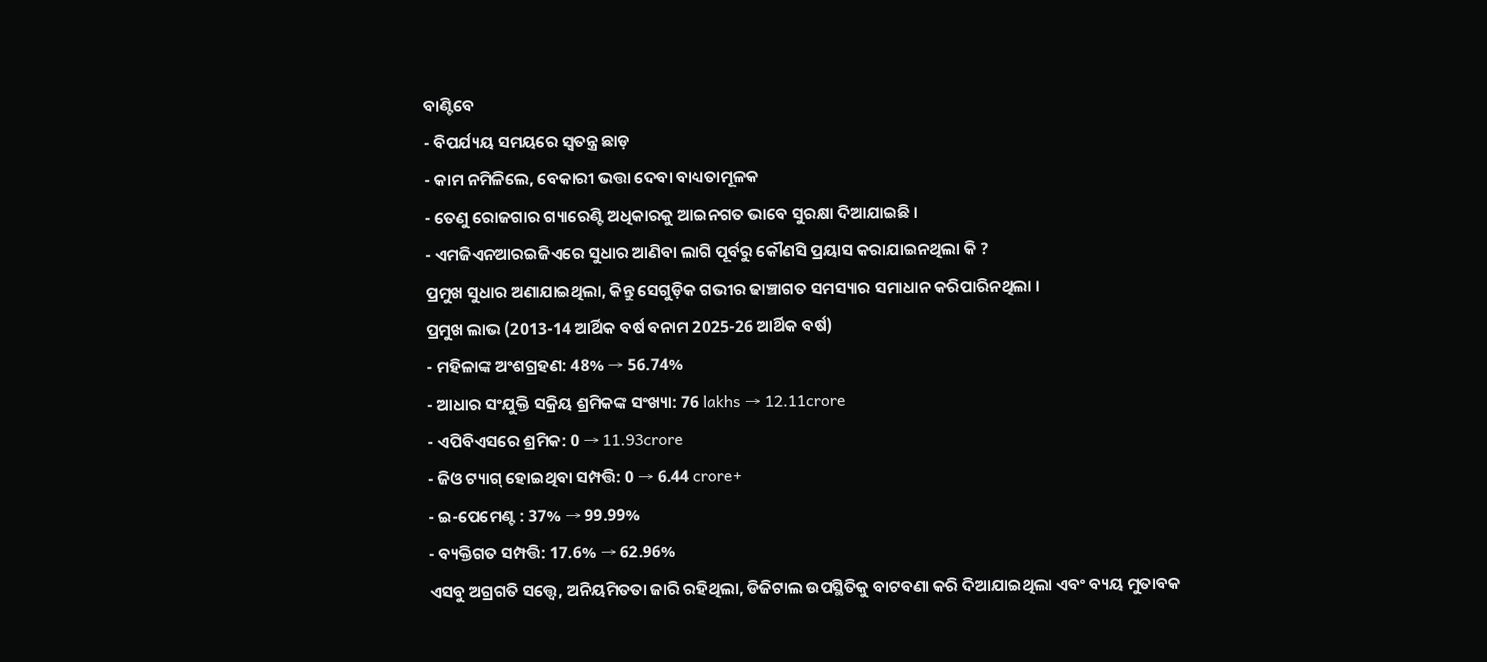ବାଣ୍ଟିବେ
- ବିପର୍ଯ୍ୟୟ ସମୟରେ ସ୍ୱତନ୍ତ୍ର ଛାଡ଼
- କାମ ନମିଳିଲେ, ବେକାରୀ ଭତ୍ତା ଦେବା ବାଧ୍ୟତାମୂଳକ
- ତେଣୁ ରୋଜଗାର ଗ୍ୟାରେଣ୍ଟି ଅଧିକାରକୁ ଆଇନଗତ ଭାବେ ସୁରକ୍ଷା ଦିଆଯାଇଛି ।
- ଏମଜିଏନଆରଇଜିଏରେ ସୁଧାର ଆଣିବା ଲାଗି ପୂର୍ବରୁ କୌଣସି ପ୍ରୟାସ କରାଯାଇନଥିଲା କି ?
ପ୍ରମୁଖ ସୁଧାର ଅଣାଯାଇଥିଲା, କିନ୍ତୁ ସେଗୁଡ଼ିକ ଗଭୀର ଢାଞ୍ଚାଗତ ସମସ୍ୟାର ସମାଧାନ କରିପାରିନଥିଲା ।
ପ୍ରମୁଖ ଲାଭ (2013-14 ଆର୍ଥିକ ବର୍ଷ ବନାମ 2025-26 ଆର୍ଥିକ ବର୍ଷ)
- ମହିଳାଙ୍କ ଅଂଶଗ୍ରହଣ: 48% → 56.74%
- ଆଧାର ସଂଯୁକ୍ତି ସକ୍ରିୟ ଶ୍ରମିକଙ୍କ ସଂଖ୍ୟା: 76 lakhs → 12.11crore
- ଏପିବିଏସରେ ଶ୍ରମିକ: 0 → 11.93crore
- ଜିଓ ଟ୍ୟାଗ୍ ହୋଇଥିବା ସମ୍ପତ୍ତି: 0 → 6.44 crore+
- ଇ-ପେମେଣ୍ଟ : 37% → 99.99%
- ବ୍ୟକ୍ତିଗତ ସମ୍ପତ୍ତି: 17.6% → 62.96%
ଏସବୁ ଅଗ୍ରଗତି ସତ୍ତ୍ୱେ, ଅନିୟମିତତା ଜାରି ରହିଥିଲା, ଡିଜିଟାଲ ଉପସ୍ଥିତିକୁ ବାଟବଣା କରି ଦିଆଯାଇଥିଲା ଏବଂ ବ୍ୟୟ ମୁତାବକ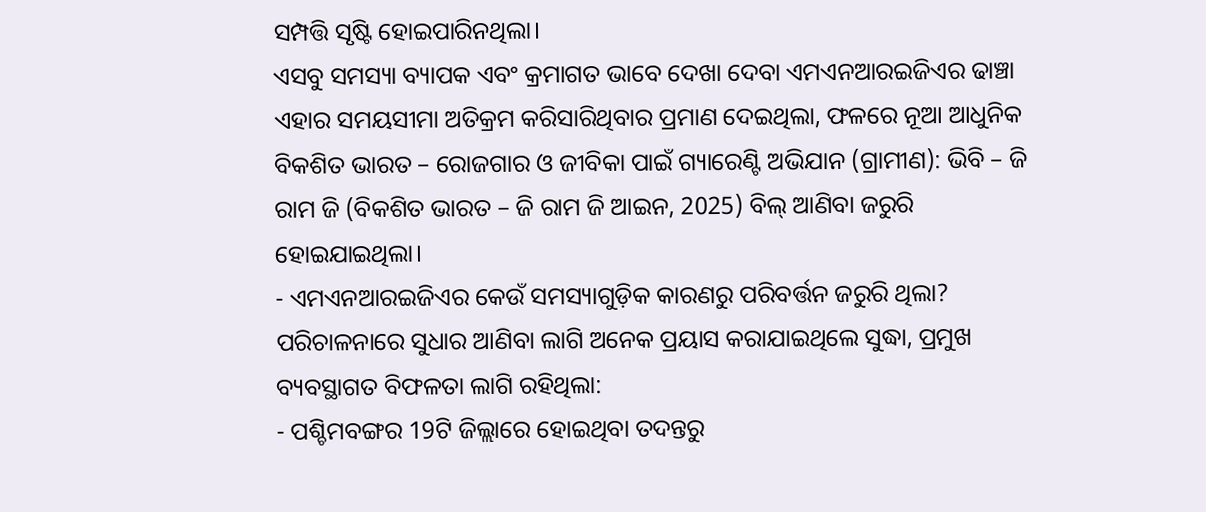ସମ୍ପତ୍ତି ସୃଷ୍ଟି ହୋଇପାରିନଥିଲା।
ଏସବୁ ସମସ୍ୟା ବ୍ୟାପକ ଏବଂ କ୍ରମାଗତ ଭାବେ ଦେଖା ଦେବା ଏମଏନଆରଇଜିଏର ଢାଞ୍ଚା ଏହାର ସମୟସୀମା ଅତିକ୍ରମ କରିସାରିଥିବାର ପ୍ରମାଣ ଦେଇଥିଲା, ଫଳରେ ନୂଆ ଆଧୁନିକ ବିକଶିତ ଭାରତ – ରୋଜଗାର ଓ ଜୀବିକା ପାଇଁ ଗ୍ୟାରେଣ୍ଟି ଅଭିଯାନ (ଗ୍ରାମୀଣ): ଭିବି – ଜି ରାମ ଜି (ବିକଶିତ ଭାରତ – ଜି ରାମ ଜି ଆଇନ, 2025) ବିଲ୍ ଆଣିବା ଜରୁରି ହୋଇଯାଇଥିଲା।
- ଏମଏନଆରଇଜିଏର କେଉଁ ସମସ୍ୟାଗୁଡ଼ିକ କାରଣରୁ ପରିବର୍ତ୍ତନ ଜରୁରି ଥିଲା?
ପରିଚାଳନାରେ ସୁଧାର ଆଣିବା ଲାଗି ଅନେକ ପ୍ରୟାସ କରାଯାଇଥିଲେ ସୁଦ୍ଧା, ପ୍ରମୁଖ ବ୍ୟବସ୍ଥାଗତ ବିଫଳତା ଲାଗି ରହିଥିଲା:
- ପଶ୍ଚିମବଙ୍ଗର 19ଟି ଜିଲ୍ଲାରେ ହୋଇଥିବା ତଦନ୍ତରୁ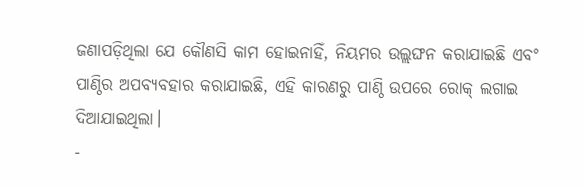ଜଣାପଡ଼ିଥିଲା ଯେ କୌଣସି କାମ ହୋଇନାହିଁ, ନିୟମର ଉଲ୍ଲଙ୍ଘନ କରାଯାଇଛି ଏବଂ ପାଣ୍ଠିର ଅପବ୍ୟବହାର କରାଯାଇଛି, ଏହି କାରଣରୁ ପାଣ୍ଠି ଉପରେ ରୋକ୍ ଲଗାଇ ଦିଆଯାଇଥିଲା।
-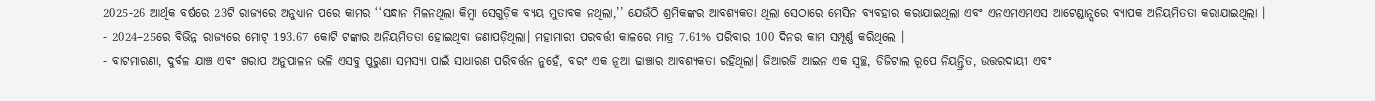2025-26 ଆର୍ଥିକ ବର୍ଷରେ 23ଟି ରାଜ୍ୟରେ ଅନୁଧ୍ୟାନ ପରେ କାମର ‘‘ସନ୍ଧାନ ମିଳନଥିଲା କିମ୍ବା ସେଗୁଡ଼ିକ ବ୍ୟୟ ମୁତାବକ ନଥିଲା,’’ ଯେଉଁଠି ଶ୍ରମିକଙ୍କର ଆବଶ୍ୟକତା ଥିଲା ସେଠାରେ ମେସିନ ବ୍ୟବହାର କରାଯାଇଥିଲା ଏବଂ ଏନଏମଏମଏସ ଆଟେଣ୍ଡାନ୍ସରେ ବ୍ୟାପକ ଅନିୟମିତତା କରାଯାଇଥିଲା ।
- 2024–25ରେ ବିଭିନ୍ନ ରାଜ୍ୟରେ ମୋଟ୍ 193.67 କୋଟି ଟଙ୍କାର ଅନିୟମିତତା ହୋଇଥିବା ଜଣାପଡ଼ିଥିଲା। ମହାମାରୀ ପରବର୍ତ୍ତୀ କାଳରେ ମାତ୍ର 7.61% ପରିବାର 100 ଦିନର କାମ ସମ୍ପୂର୍ଣ୍ଣ କରିଥିଲେ ।
- ବାଟମାରଣା, ଦୁର୍ବଳ ଯାଞ୍ଚ ଏବଂ ଖରାପ ଅନୁପାଳନ ଭଳି ଏସବୁ ପୁରୁଣା ସମସ୍ୟା ପାଇଁ ସାଧାରଣ ପରିବର୍ତ୍ତନ ନୁହେଁ, ବରଂ ଏକ ନୂଆ ଢାଞ୍ଚାର ଆବଶ୍ୟକତା ରହିଥିଲା। ଜିଆରଜି ଆଇନ ଏକ ସ୍ୱଚ୍ଛ, ଡିଜିଟାଲ ରୂପେ ନିୟନ୍ତ୍ରିତ, ଉତ୍ତରଦାୟୀ ଏବଂ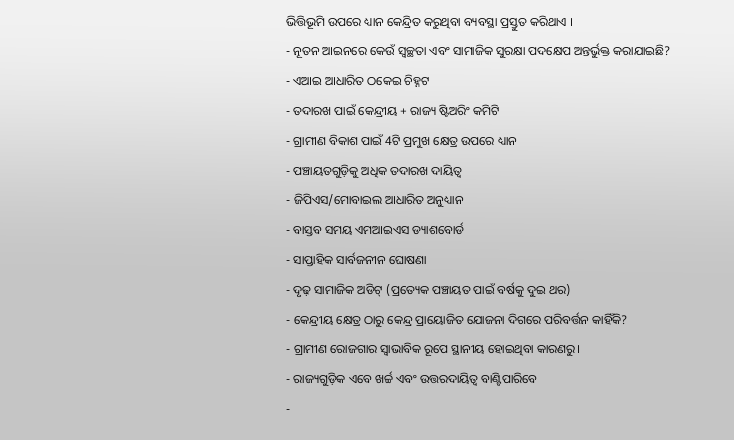ଭିତ୍ତିଭୂମି ଉପରେ ଧ୍ୟାନ କେନ୍ଦ୍ରିତ କରୁଥିବା ବ୍ୟବସ୍ଥା ପ୍ରସ୍ତୁତ କରିଥାଏ ।
- ନୂତନ ଆଇନରେ କେଉଁ ସ୍ୱଚ୍ଛତା ଏବଂ ସାମାଜିକ ସୁରକ୍ଷା ପଦକ୍ଷେପ ଅନ୍ତର୍ଭୁକ୍ତ କରାଯାଇଛି?
- ଏଆଇ ଆଧାରିତ ଠକେଇ ଚିହ୍ନଟ
- ତଦାରଖ ପାଇଁ କେନ୍ଦ୍ରୀୟ + ରାଜ୍ୟ ଷ୍ଟିଅରିଂ କମିଟି
- ଗ୍ରାମୀଣ ବିକାଶ ପାଇଁ 4ଟି ପ୍ରମୁଖ କ୍ଷେତ୍ର ଉପରେ ଧ୍ୟାନ
- ପଞ୍ଚାୟତଗୁଡ଼ିକୁ ଅଧିକ ତଦାରଖ ଦାୟିତ୍ୱ
- ଜିପିଏସ/ମୋବାଇଲ ଆଧାରିତ ଅନୁଧ୍ୟାନ
- ବାସ୍ତବ ସମୟ ଏମଆଇଏସ ଡ୍ୟାଶବୋର୍ଡ
- ସାପ୍ତାହିକ ସାର୍ବଜନୀନ ଘୋଷଣା
- ଦୃଢ଼ ସାମାଜିକ ଅଡିଟ୍ (ପ୍ରତ୍ୟେକ ପଞ୍ଚାୟତ ପାଇଁ ବର୍ଷକୁ ଦୁଇ ଥର)
- କେନ୍ଦ୍ରୀୟ କ୍ଷେତ୍ର ଠାରୁ କେନ୍ଦ୍ର ପ୍ରାୟୋଜିତ ଯୋଜନା ଦିଗରେ ପରିବର୍ତ୍ତନ କାହିଁକି?
- ଗ୍ରାମୀଣ ରୋଜଗାର ସ୍ୱାଭାବିକ ରୂପେ ସ୍ଥାନୀୟ ହୋଇଥିବା କାରଣରୁ।
- ରାଜ୍ୟଗୁଡ଼ିକ ଏବେ ଖର୍ଚ୍ଚ ଏବଂ ଉତ୍ତରଦାୟିତ୍ୱ ବାଣ୍ଟିପାରିବେ
-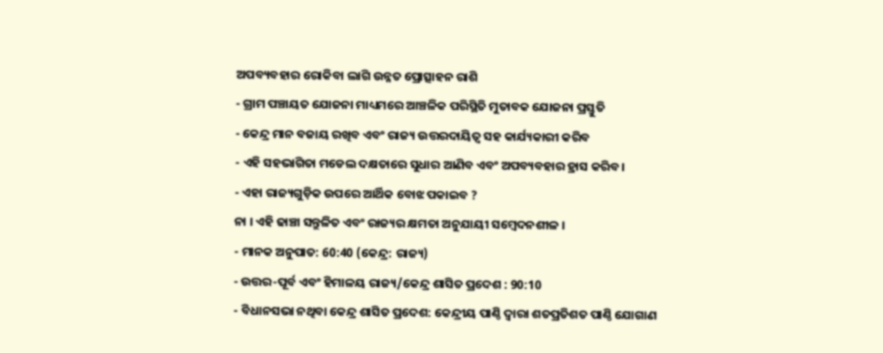ଅପବ୍ୟବହାର ରୋକିବା ଲାଗି ଉନ୍ନତ ପ୍ରୋତ୍ସାହନ ରାଶି
- ଗ୍ରାମ ପଞ୍ଚାୟତ ଯୋଜନା ମାଧ୍ୟମରେ ଆଞ୍ଚଳିକ ପରିସ୍ଥିତି ମୁତାବକ ଯୋଜନା ପ୍ରସ୍ତୁତି
- କେନ୍ଦ୍ର ମାନ ବଜାୟ ରଖିବ ଏବଂ ରାଜ୍ୟ ଉତ୍ତରଦାୟିତ୍ୱ ସହ କାର୍ଯ୍ୟକାରୀ କରିବ
- ଏହି ସହଭାଗିତା ମଡେଲ ଦକ୍ଷତାରେ ସୁଧାର ଆଣିବ ଏବଂ ଅପବ୍ୟବହାର ହ୍ରାସ କରିବ।
- ଏହା ରାଜ୍ୟଗୁଡ଼ିକ ଉପରେ ଆର୍ଥିକ ବୋଝ ପକାଇବ ?
ନା । ଏହି ଢାଞ୍ଚା ସନ୍ତୁଳିତ ଏବଂ ରାଜ୍ୟର କ୍ଷମତା ଅନୁଯାୟୀ ସମ୍ବେଦନଶୀଳ ।
- ମାନକ ଅନୁପାତ: 60:40 (କେନ୍ଦ୍ର: ରାଜ୍ୟ)
- ଉତ୍ତର-ପୂର୍ବ ଏବଂ ହିମାଳୟ ରାଜ୍ୟ/କେନ୍ଦ୍ର ଶାସିତ ପ୍ରଦେଶ : 90:10
- ବିଧାନସଭା ନଥିବା କେନ୍ଦ୍ର ଶାସିତ ପ୍ରଦେଶ: କେନ୍ଦ୍ରୀୟ ପାଣ୍ଠି ଦ୍ୱାରା ଶତପ୍ରତିଶତ ପାଣ୍ଠି ଯୋଗାଣ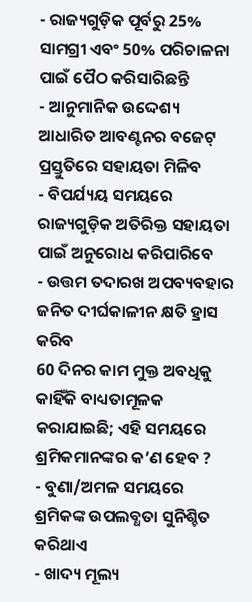- ରାଜ୍ୟଗୁଡ଼ିକ ପୂର୍ବରୁ 25% ସାମଗ୍ରୀ ଏବଂ 50% ପରିଚାଳନା ପାଇଁ ପୈଠ କରିସାରିଛନ୍ତି
- ଆନୁମାନିକ ଉଦ୍ଦେଶ୍ୟ ଆଧାରିତ ଆବଣ୍ଟନର ବଜେଟ୍ ପ୍ରସ୍ତୁତିରେ ସହାୟତା ମିଳିବ
- ବିପର୍ଯ୍ୟୟ ସମୟରେ ରାଜ୍ୟଗୁଡ଼ିକ ଅତିରିକ୍ତ ସହାୟତା ପାଇଁ ଅନୁରୋଧ କରିପାରିବେ
- ଉତ୍ତମ ତଦାରଖ ଅପବ୍ୟବହାର ଜନିତ ଦୀର୍ଘକାଳୀନ କ୍ଷତି ହ୍ରାସ କରିବ
60 ଦିନର କାମ ମୁକ୍ତ ଅବଧିକୁ କାହିଁକି ବାଧ୍ୟତାମୂଳକ କରାଯାଇଛି; ଏହି ସମୟରେ ଶ୍ରମିକମାନଙ୍କର କ’ଣ ହେବ ?
- ବୁଣା/ଅମଳ ସମୟରେ ଶ୍ରମିକଙ୍କ ଉପଲବ୍ଧତା ସୁନିଶ୍ଚିତ କରିଥାଏ
- ଖାଦ୍ୟ ମୂଲ୍ୟ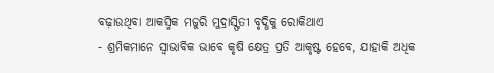ବଢ଼ାଉଥିବା ଆକସ୍ମିକ ମଜୁରି ମୁଦ୍ରାସ୍ଫିତୀ ବୃଦ୍ଧିକୁ ରୋକିଥାଏ
- ଶ୍ରମିକମାନେ ସ୍ୱାଭାବିକ ଭାବେ କୃଷି କ୍ଷେତ୍ର ପ୍ରତି ଆକୃଷ୍ଟ ହେବେ, ଯାହାକି ଅଧିକ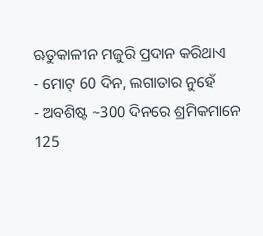ଋତୁକାଳୀନ ମଜୁରି ପ୍ରଦାନ କରିଥାଏ
- ମୋଟ୍ 60 ଦିନ, ଲଗାତାର ନୁହେଁ
- ଅବଶିଷ୍ଟ ~300 ଦିନରେ ଶ୍ରମିକମାନେ 125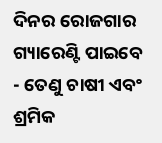ଦିନର ରୋଜଗାର ଗ୍ୟାରେଣ୍ଟି ପାଇବେ
- ତେଣୁ ଚାଷୀ ଏବଂ ଶ୍ରମିକ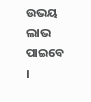ଉଭୟ ଲାଭ ପାଇବେ ।